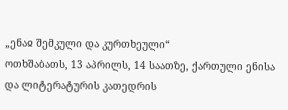„ენაჲ შემკული და კურთხეული“
ოთხშაბათს, 13 აპრილს, 14 საათზე, ქართული ენისა და ლიტერატურის კათედრის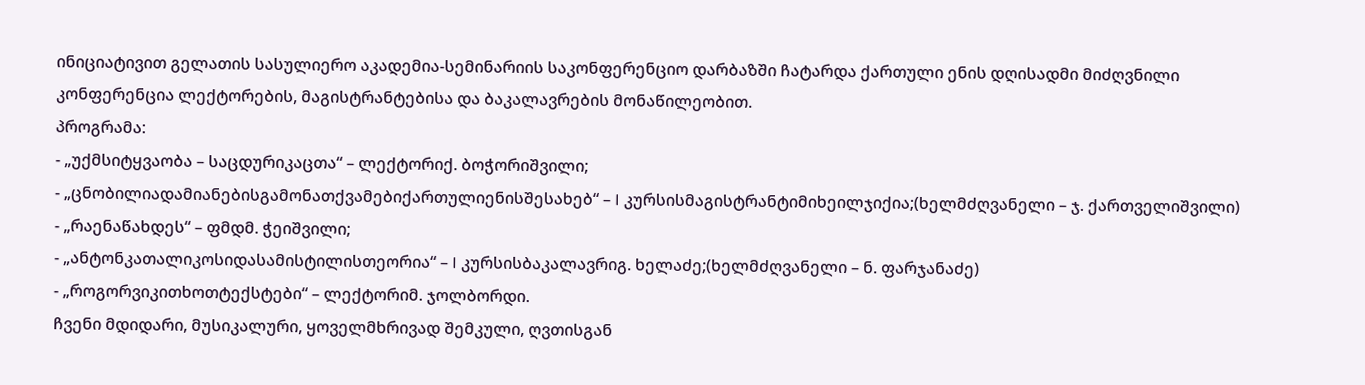ინიციატივით გელათის სასულიერო აკადემია-სემინარიის საკონფერენციო დარბაზში ჩატარდა ქართული ენის დღისადმი მიძღვნილი კონფერენცია ლექტორების, მაგისტრანტებისა და ბაკალავრების მონაწილეობით.
პროგრამა:
- „უქმსიტყვაობა – საცდურიკაცთა“ – ლექტორიქ. ბოჭორიშვილი;
- „ცნობილიადამიანებისგამონათქვამებიქართულიენისშესახებ“ – I კურსისმაგისტრანტიმიხეილჯიქია;(ხელმძღვანელი – ჯ. ქართველიშვილი)
- „რაენაწახდეს“ – ფმდმ. ჭეიშვილი;
- „ანტონკათალიკოსიდასამისტილისთეორია“ – I კურსისბაკალავრიგ. ხელაძე;(ხელმძღვანელი – ნ. ფარჯანაძე)
- „როგორვიკითხოთტექსტები“ – ლექტორიმ. ჯოლბორდი.
ჩვენი მდიდარი, მუსიკალური, ყოველმხრივად შემკული, ღვთისგან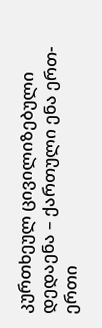კურთხეულ ცივილიზებული დედაენა – ქართული ენა ერთ-ერთი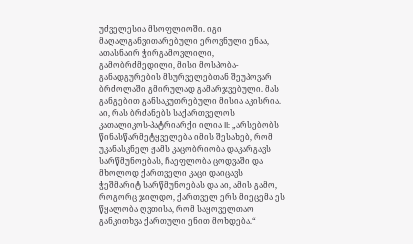უძველესია მსოფლიოში. იგი მაღალგანვითარებული ეროვნული ენაა, ათასნაირ ჭირგამოვლილი, გამობრძმედილი, მისი მოსპობა-განადგურების მსურველებთან შეუპოვარ ბრძოლაში გმირულად გამარჯვებული. მას განგებით განსაკუთრებული მისია აკისრია. აი, რას ბრძანებს საქართველოს კათალიკოს-პატრიარქი ილია II: „არსებობს წინასწარმეტყველება იმის შესახებ, რომ უკანასკნელ ჟამს კაცობრიობა დაკარგავს სარწმუნოებას, ჩაეფლობა ცოდვაში და მხოლოდ ქართველი კაცი დაიცავს ჭეშმარიტ სარწმუნოებას და აი, ამის გამო, როგორც ჯილდო, ქართველ ერს მიეცემა ეს წყალობა ღვთისა, რომ საყოველთაო განკითხვა ქართული ენით მოხდება.“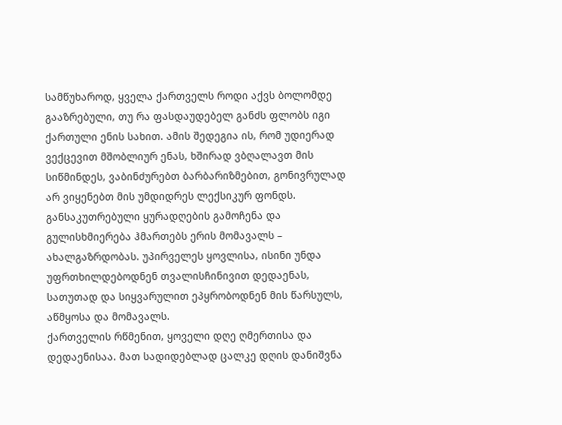სამწუხაროდ, ყველა ქართველს როდი აქვს ბოლომდე გააზრებული, თუ რა ფასდაუდებელ განძს ფლობს იგი ქართული ენის სახით. ამის შედეგია ის, რომ უდიერად ვექცევით მშობლიურ ენას, ხშირად ვბღალავთ მის სიწმინდეს, ვაბინძურებთ ბარბარიზმებით, გონივრულად არ ვიყენებთ მის უმდიდრეს ლექსიკურ ფონდს. განსაკუთრებული ყურადღების გამოჩენა და გულისხმიერება ჰმართებს ერის მომავალს – ახალგაზრდობას. უპირველეს ყოვლისა, ისინი უნდა უფრთხილდებოდნენ თვალისჩინივით დედაენას, სათუთად და სიყვარულით ეპყრობოდნენ მის წარსულს, აწმყოსა და მომავალს.
ქართველის რწმენით, ყოველი დღე ღმერთისა და დედაენისაა. მათ სადიდებლად ცალკე დღის დანიშვნა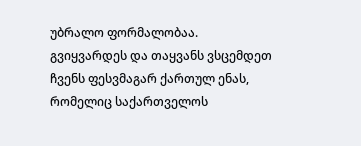უბრალო ფორმალობაა.
გვიყვარდეს და თაყვანს ვსცემდეთ ჩვენს ფესვმაგარ ქართულ ენას, რომელიც საქართველოს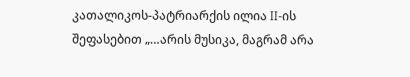კათალიკოს-პატრიარქის ილია II-ის შეფასებით „…არის მუსიკა, მაგრამ არა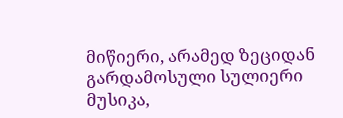მიწიერი, არამედ ზეციდან გარდამოსული სულიერი მუსიკა,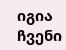იგია ჩვენი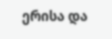ერისა და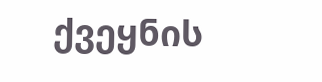ქვეყნის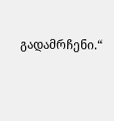გადამრჩენი.“